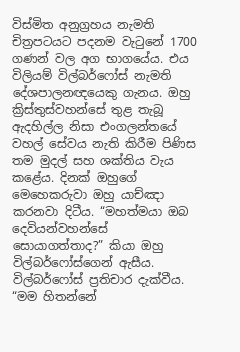විස්මිත අනුග්‍රහය නැමති චිත්‍රපටයට පදනම වැටුනේ 1700 ගණන් වල අග භාගයේය. එය විලියම් විල්බර්ෆෝස් නැමති දේශපාලනඥයෙකු ගැනය. ඔහු ක්‍රිස්තුස්වහන්සේ තුළ තැබූ ඇදහිල්ල නිසා එංගලන්තයේ වහල් සේවය නැති කිරීම පිණිස තම මුදල් සහ ශක්තිය වැය කළේය. දිනක් ඔහුගේ මෙහෙකරුවා ඔහු යාච්ඤා කරනවා දිටීය. “මහත්මයා ඔබ දෙවියන්වහන්සේ සොයාගත්තාද?” කියා ඔහු විල්බර්ෆෝස්ගෙන් ඇසීය. විල්බර්ෆෝස් ප්‍රතිචාර දැක්වීය. “මම හිතන්නේ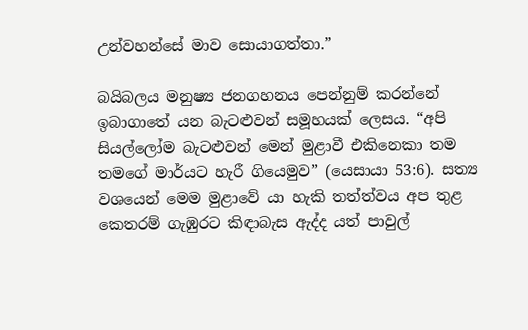උන්වහන්සේ මාව සොයාගත්තා.”

බයිබලය මනුෂ්‍ය ජනගහනය පෙන්නුම් කරන්නේ ඉබාගාතේ යන බැටළුවන් සමූහයක් ලෙසය. “අපි සියල්ලෝම බැටළුවන් මෙන් මුළාවී එකිනෙකා තම තමගේ මාර්යට හැරී ගියෙමුව” (යෙසායා 53:6). සත්‍ය වශයෙන් මෙම මුළාවේ යා හැකි තත්ත්වය අප තුළ කෙතරම් ගැඹුරට කිඳාබැස ඇද්ද යත් පාවුල්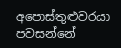අපොස්තුළුවරයා පවසන්නේ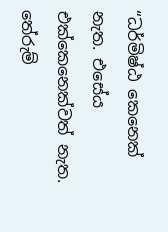“ධර්මිෂ්ඨ කෙනෙක් නැත. එසේය එක්කෙනෙක්වත් නැත. තේරුම්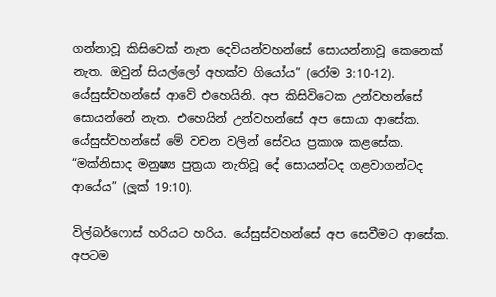ගන්නාවූ කිසිවෙක් නැත දෙවියන්වහන්සේ සොයන්නාවූ කෙනෙක් නැත. ඔවුන් සියල්ලෝ අහක්ව ගියෝය” (රෝම 3:10-12). යේසුස්වහන්සේ ආවේ එහෙයිනි. අප කිසිවිටෙක උන්වහන්සේ සොයන්නේ නැත. එහෙයින් උන්වහන්සේ අප සොයා ආසේක. යේසුස්වහන්සේ මේ වචන වලින් සේවය ප්‍රකාශ කළසේක. “මක්නිසාද මනුෂ්‍ය පුත්‍රයා නැතිවූ දේ සොයන්ටද ගළවාගන්ටද ආයේය” (ලූක් 19:10).

විල්බර්ෆොස් හරියට හරිය. යේසුස්වහන්සේ අප සෙවීමට ආසේක. අපටම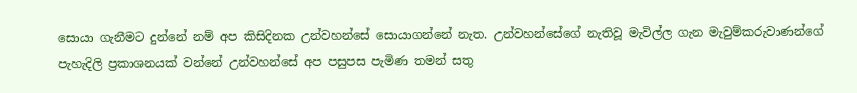සොයා ගැනීමට දුන්නේ නම් අප කිසිදිනක උන්වහන්සේ සොයාගන්නේ නැත. උන්වහන්සේගේ නැතිවූ මැවිල්ල ගැන මැවුම්කරුවාණන්ගේ පැහැදිලි ප්‍රකාශනයක් වන්නේ උන්වහන්සේ අප පසුපස පැමිණ තමන් සතු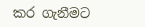කර ගැනීමට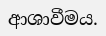ආශාවීමය.